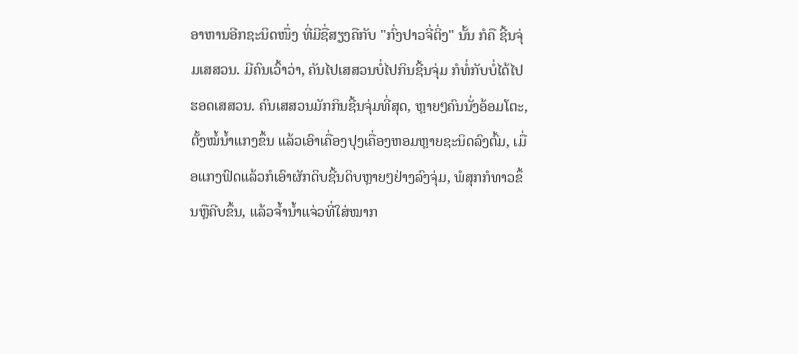ອາຫານອີກຊະນິດໜຶ່ງ ທີ່ມີຊື່ສຽງຄືກັບ "ກົ່ງປາວຈີ່ຕິ່ງ" ນັ້ນ ກໍຄື ຊີ້ນຈຸ່ມເສສວນ. ມີຄົນເວົ້າວ່າ, ຄັນໄປເສສວນບໍ່ໄປກິນຊີ້ນຈຸ່ມ ກໍທໍ່ກັບບໍ່ໄດ້ໄປຮອດເສສວນ. ຄົນເສສວນມັກກິນຊີ້ນຈຸ່ມທີ່ສຸດ, ຫຼາຍໆຄົນນັ່ງອ້ອມໂຕະ, ຕັ້ງໝໍ້ນ້ຳແກງຂຶ້ນ ແລ້ວເອົາເຄື່ອງປຸງເຄື່ອງຫອມຫຼາຍຊະນິດລົງຕົ້ມ, ເມື່ອແກງຟົດແລ້ວກໍເອົາຜັກດິບຊີ້ນດິບຫຼາຍໆຢ່າງລົງຈຸ່ມ, ພໍສຸກກໍທາວຂຶ້ນຫຼືຄີບຂຶ້ນ, ແລ້ວຈ້ຳນ້ຳແຈ່ວທີ່ໃສ່ໝາກ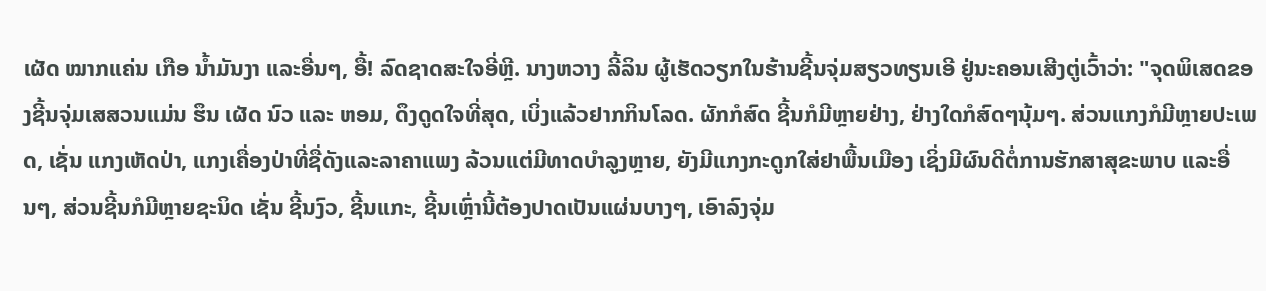ເຜັດ ໝາກແຄ່ນ ເກືອ ນ້ຳມັນງາ ແລະອື່ນໆ, ອື້! ລົດຊາດສະໃຈອີ່ຫຼີ. ນາງຫວາງ ລີ້ລິນ ຜູ້ເຮັດວຽກໃນຮ້ານຊີ້ນຈຸ່ມສຽວທຽນເອີ ຢູ່ນະຄອນເສີງຕູ່ເວົ້າວ່າ: "ຈຸດພິເສດຂອງຊີ້ນຈຸ່ມເສສວນແມ່ນ ຮຶນ ເຜັດ ນົວ ແລະ ຫອມ, ດຶງດູດໃຈທີ່ສຸດ, ເບິ່ງແລ້ວຢາກກິນໂລດ. ຜັກກໍສົດ ຊີ້ນກໍມີຫຼາຍຢ່າງ, ຢ່າງໃດກໍສົດໆນຸ້ມໆ. ສ່ວນແກງກໍມີຫຼາຍປະເພດ, ເຊັ່ນ ແກງເຫັດປ່າ, ແກງເຄື່ອງປ່າທີ່ຊື່ດັງແລະລາຄາແພງ ລ້ວນແຕ່ມີທາດບຳລູງຫຼາຍ, ຍັງມີແກງກະດູກໃສ່ຢາພື້ນເມືອງ ເຊິ່ງມີຜົນດີຕໍ່ການຮັກສາສຸຂະພາບ ແລະອື່ນໆ, ສ່ວນຊີ້ນກໍມີຫຼາຍຊະນິດ ເຊັ່ນ ຊີ້ນງົວ, ຊີ້ນແກະ, ຊີ້ນເຫຼົ່ານີ້ຕ້ອງປາດເປັນແຜ່ນບາງໆ, ເອົາລົງຈຸ່ມ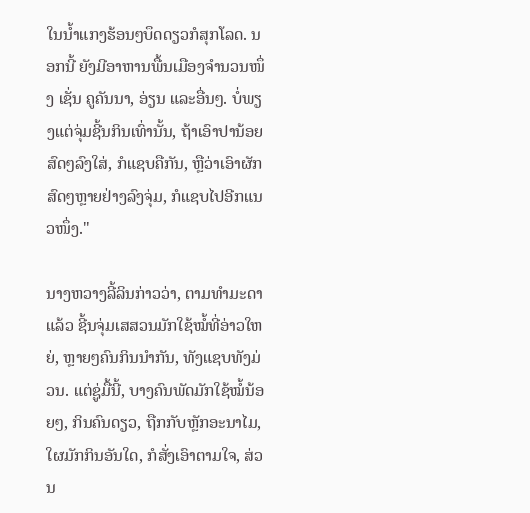ໃນນ້ຳແກງຮ້ອນໆບຶດດຽວກໍສຸກໂລດ. ນອກນີ້ ຍັງມີອາຫານພື້ນເມືອງຈຳນວນໜຶ່ງ ເຊັ່ນ ຄູຄັນນາ, ອ່ຽນ ແລະອື່ນໆ. ບໍ່ພຽງແຕ່ຈຸ່ມຊີ້ນກິນເທົ່ານັ້ນ, ຖ້າເອົາປານ້ອຍສົດໆລົງໃສ່, ກໍແຊບຄືກັນ, ຫຼືວ່າເອົາຜັກສົດໆຫຼາຍຢ່າງລົງຈຸ່ມ, ກໍແຊບໄປອີກແນວໜຶ່ງ."

ນາງຫວາງລີ້ລິນກ່າວວ່າ, ຕາມທຳມະດາແລ້ວ ຊີ້ນຈຸ່ມເສສວນມັກໃຊ້ໝໍ້ທີ່ອ່າວໃຫຍ່, ຫຼາຍໆຄົນກິນນຳກັນ, ທັງແຊບທັງມ່ວນ. ແຕ່ຊູ່ມື້ນີ້, ບາງຄົນພັດມັກໃຊ້ໝໍ້ນ້ອຍໆ, ກິນຄົນດຽວ, ຖືກກັບຫຼັກອະນາໄມ, ໃຜມັກກິນອັນໃດ, ກໍສັ່ງເອົາຕາມໃຈ, ສ່ວນ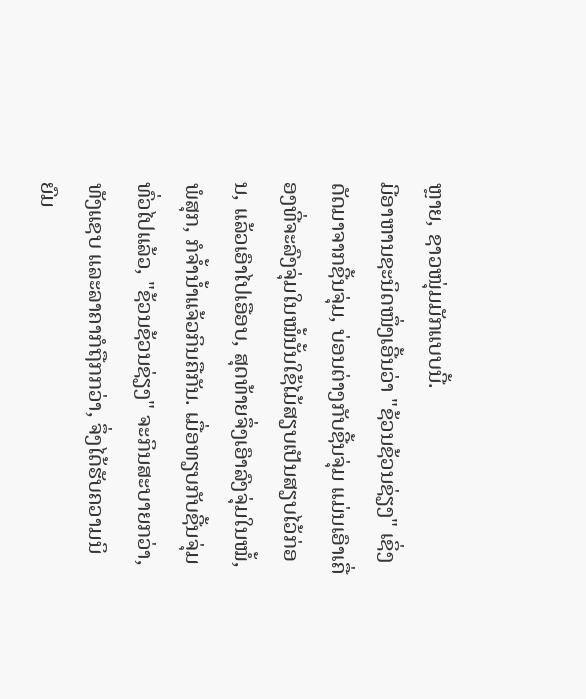ຫຼາຍ, ຊາວໜຸ່ມມັກແບບນີ້.
ມີອາຫານຊະນິດໜຶ່ງເອີ້ນວ່າ "ຊ້ວນຊ້ວນຊ່ຽງ" ເຊິ່ງດັດມາຈາກຊີ້ນຈຸ່ມ, ບ່ອນຕ່າງກັບຊີ້ນຈຸ່ມ ແມ່ນເອົາເຄື່ອງທີ່ຈະລົງຈຸ່ມໃນໝໍ້ນັ້ນໃຊ້ໄມ້ສຽບເປັນສຽບໄວ້ກ່ອນ, ແລ້ວເອົາໄປເອືອບ, ສຸດທ້າຍຈຶ່ງເອົາລົງຈຸ່ມໃນໝໍ້, ພໍສຸກ, ກໍຈ້ຳນ້ຳແຈ້ວກິນຄືກັນ. ເມື່ອທຽບກັບຊີ້ນຈຸ່ມທົ່ວໄປແລ້ວ, "ຊ້ວນຊ້ວນຊ່ຽງ" ຈະກິນສະບາຍກວ່າ, ທັງແຊບ ແລະລາຄາກໍຖືກກວ່າ, ຈຶ່ງໄດ້ຮັບຄວາມນິຍົມ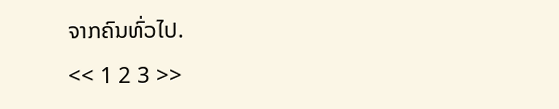ຈາກຄົນທົ່ວໄປ.
<< 1 2 3 >>